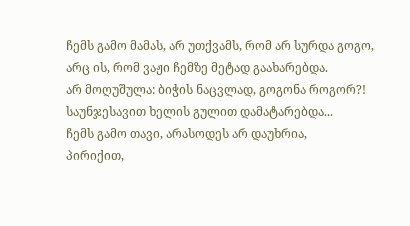ჩემს გამო მამას, არ უთქვამს, რომ არ სურდა გოგო,
არც ის, რომ ვაჟი ჩემზე მეტად გაახარებდა.
არ მოღუშულა: ბიჭის ნაცვლად, გოგონა როგორ?!
საუნჯესავით ხელის გულით დამატარებდა...
ჩემს გამო თავი, არასოდეს არ დაუხრია,
პირიქით,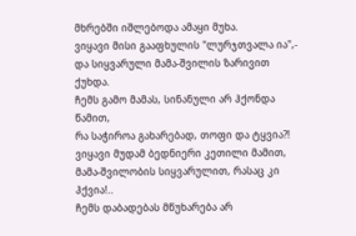მხრებში იშლებოდა ამაყი მუხა.
ვიყავი მისი გააფხულის "ლურჯთვალა ია",-
და სიყვარული მამა-შვილის ზარივით ქუხდა.
ჩემს გამო მამას, სინანული არ ჰქონდა წამით,
რა საჭიროა გახარებად, თოფი და ტყვია?!
ვიყავი მუდამ ბედნიერი კეთილი მამით,
მამა-შვილობის სიყვარულით, რასაც კი ჰქვია!..
ჩემს დაბადებას მწუხარება არ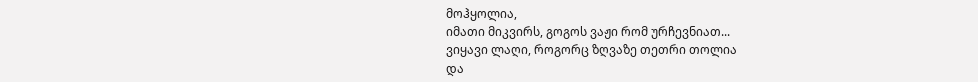მოჰყოლია,
იმათი მიკვირს, გოგოს ვაჟი რომ ურჩევნიათ...
ვიყავი ლაღი, როგორც ზღვაზე თეთრი თოლია
და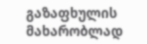გაზაფხულის მახარობლად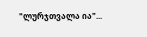"ლურჯთვალა ია"...